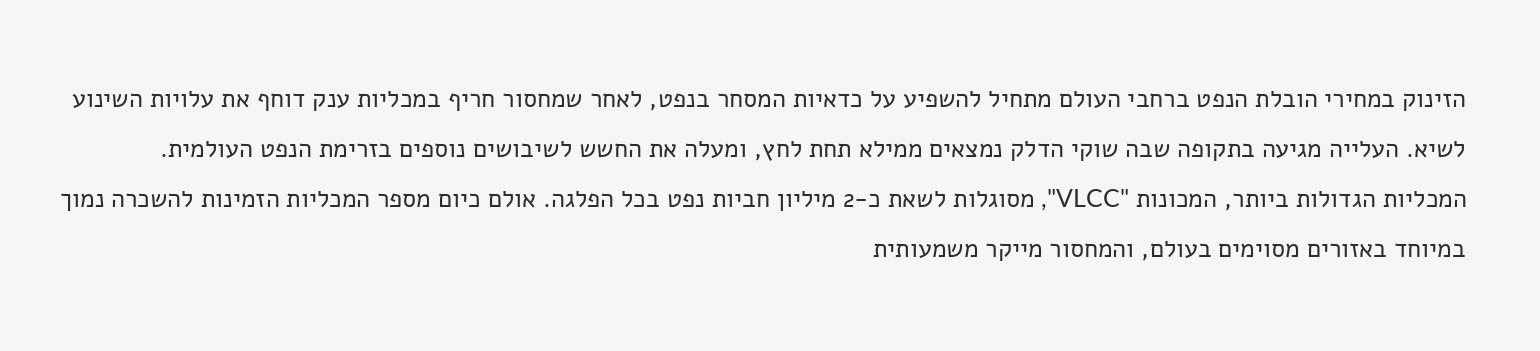הזינוק במחירי הובלת הנפט ברחבי העולם מתחיל להשפיע על כדאיות המסחר בנפט, לאחר שמחסור חריף במכליות ענק דוחף את עלויות השינוע לשיא. העלייה מגיעה בתקופה שבה שוקי הדלק נמצאים ממילא תחת לחץ, ומעלה את החשש לשיבושים נוספים בזרימת הנפט העולמית.
המכליות הגדולות ביותר, המכונות "VLCC", מסוגלות לשאת כ-2 מיליון חביות נפט בכל הפלגה. אולם כיום מספר המכליות הזמינות להשכרה נמוך במיוחד באזורים מסוימים בעולם, והמחסור מייקר משמעותית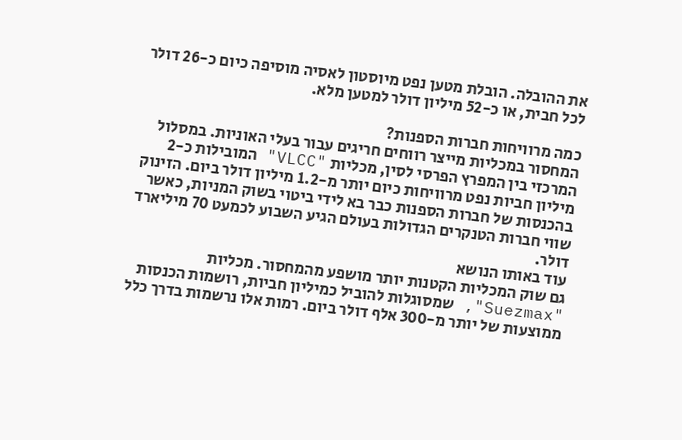את ההובלה. הובלת מטען נפט מיוסטון לאסיה מוסיפה כיום כ-26 דולר לכל חבית, או כ-52 מיליון דולר למטען מלא.

כמה מרוויחות חברות הספנות?
המחסור במכליות מייצר רווחים חריגים עבור בעלי האוניות. במסלול המרכזי בין המפרץ הפרסי לסין, מכליות "VLCC" המובילות כ-2 מיליון חביות נפט מרוויחות כיום יותר מ-1.2 מיליון דולר ביום. הזינוק בהכנסות של חברות הספנות כבר בא לידי ביטוי בשוק המניות, כאשר שווי חברות הטנקרים הגדולות בעולם הגיע השבוע לכמעט 70 מיליארד דולר.
עוד באותו הנושא
גם שוק המכליות הקטנות יותר מושפע מהמחסור. מכליות "Suezmax", שמסוגלות להוביל כמיליון חביות, רושמות הכנסות ממוצעות של יותר מ-300 אלף דולר ביום. רמות אלו נרשמות בדרך כלל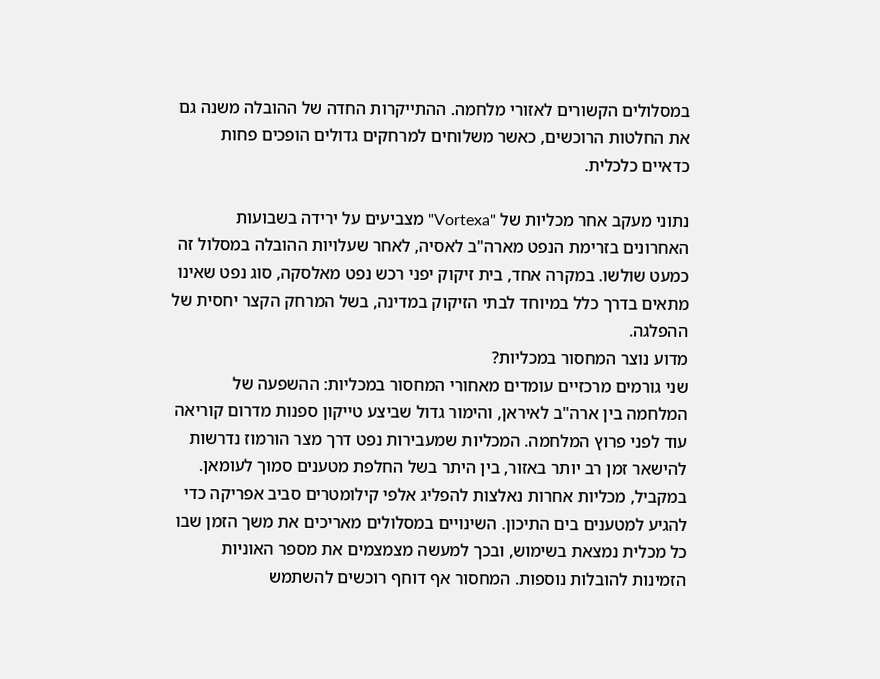במסלולים הקשורים לאזורי מלחמה. ההתייקרות החדה של ההובלה משנה גם את החלטות הרוכשים, כאשר משלוחים למרחקים גדולים הופכים פחות כדאיים כלכלית.

נתוני מעקב אחר מכליות של "Vortexa" מצביעים על ירידה בשבועות האחרונים בזרימת הנפט מארה"ב לאסיה, לאחר שעלויות ההובלה במסלול זה כמעט שולשו. במקרה אחד, בית זיקוק יפני רכש נפט מאלסקה, סוג נפט שאינו מתאים בדרך כלל במיוחד לבתי הזיקוק במדינה, בשל המרחק הקצר יחסית של ההפלגה.
מדוע נוצר המחסור במכליות?
שני גורמים מרכזיים עומדים מאחורי המחסור במכליות: ההשפעה של המלחמה בין ארה"ב לאיראן, והימור גדול שביצע טייקון ספנות מדרום קוריאה עוד לפני פרוץ המלחמה. המכליות שמעבירות נפט דרך מצר הורמוז נדרשות להישאר זמן רב יותר באזור, בין היתר בשל החלפת מטענים סמוך לעומאן.
במקביל, מכליות אחרות נאלצות להפליג אלפי קילומטרים סביב אפריקה כדי להגיע למטענים בים התיכון. השינויים במסלולים מאריכים את משך הזמן שבו כל מכלית נמצאת בשימוש, ובכך למעשה מצמצמים את מספר האוניות הזמינות להובלות נוספות. המחסור אף דוחף רוכשים להשתמש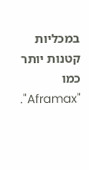במכליות קטנות יותר כמו "Aframax".